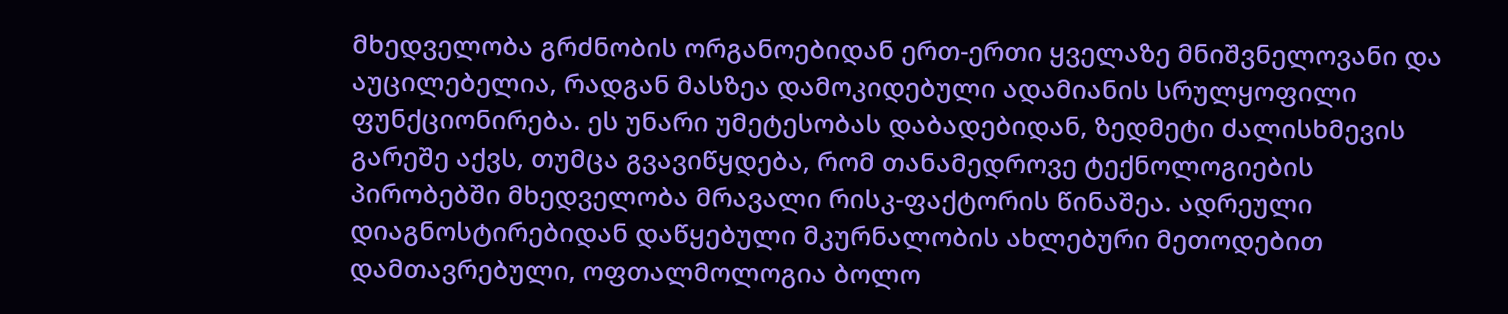მხედველობა გრძნობის ორგანოებიდან ერთ-ერთი ყველაზე მნიშვნელოვანი და აუცილებელია, რადგან მასზეა დამოკიდებული ადამიანის სრულყოფილი ფუნქციონირება. ეს უნარი უმეტესობას დაბადებიდან, ზედმეტი ძალისხმევის გარეშე აქვს, თუმცა გვავიწყდება, რომ თანამედროვე ტექნოლოგიების პირობებში მხედველობა მრავალი რისკ-ფაქტორის წინაშეა. ადრეული დიაგნოსტირებიდან დაწყებული მკურნალობის ახლებური მეთოდებით დამთავრებული, ოფთალმოლოგია ბოლო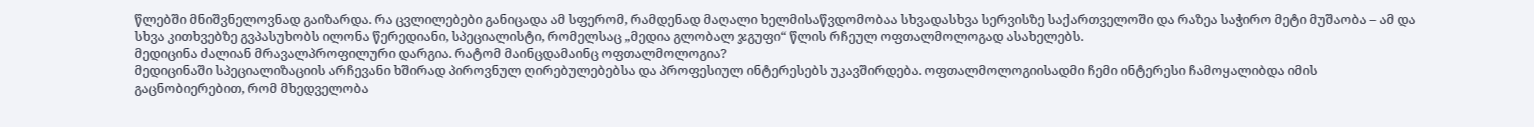წლებში მნიშვნელოვნად გაიზარდა. რა ცვლილებები განიცადა ამ სფერომ, რამდენად მაღალი ხელმისაწვდომობაა სხვადასხვა სერვისზე საქართველოში და რაზეა საჭირო მეტი მუშაობა – ამ და სხვა კითხვებზე გვპასუხობს ილონა წერედიანი, სპეციალისტი, რომელსაც „მედია გლობალ ჯგუფი“ წლის რჩეულ ოფთალმოლოგად ასახელებს.
მედიცინა ძალიან მრავალპროფილური დარგია. რატომ მაინცდამაინც ოფთალმოლოგია?
მედიცინაში სპეციალიზაციის არჩევანი ხშირად პიროვნულ ღირებულებებსა და პროფესიულ ინტერესებს უკავშირდება. ოფთალმოლოგიისადმი ჩემი ინტერესი ჩამოყალიბდა იმის გაცნობიერებით, რომ მხედველობა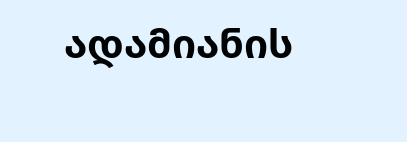ადამიანის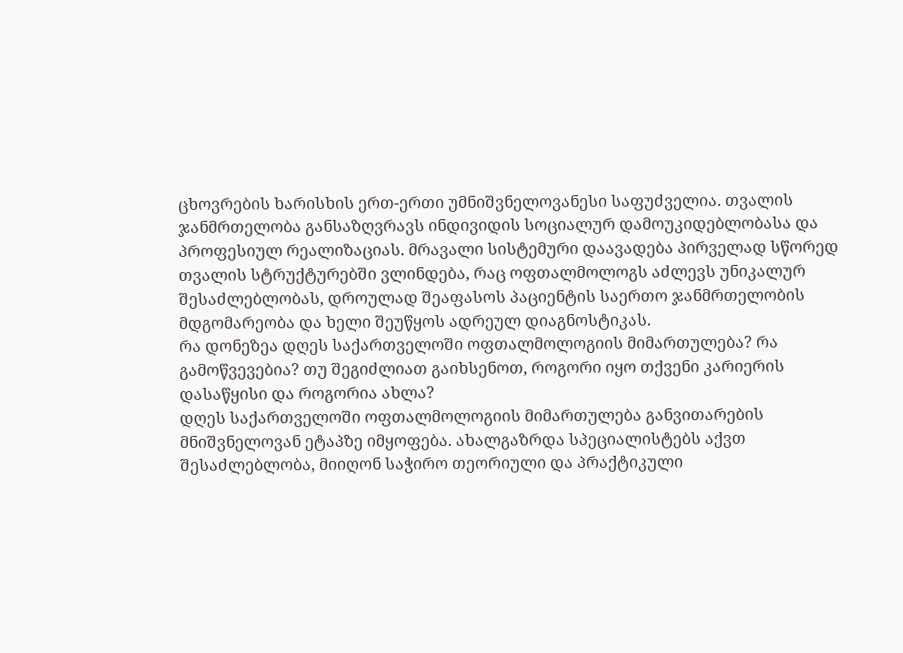ცხოვრების ხარისხის ერთ-ერთი უმნიშვნელოვანესი საფუძველია. თვალის ჯანმრთელობა განსაზღვრავს ინდივიდის სოციალურ დამოუკიდებლობასა და პროფესიულ რეალიზაციას. მრავალი სისტემური დაავადება პირველად სწორედ თვალის სტრუქტურებში ვლინდება, რაც ოფთალმოლოგს აძლევს უნიკალურ შესაძლებლობას, დროულად შეაფასოს პაციენტის საერთო ჯანმრთელობის მდგომარეობა და ხელი შეუწყოს ადრეულ დიაგნოსტიკას.
რა დონეზეა დღეს საქართველოში ოფთალმოლოგიის მიმართულება? რა გამოწვევებია? თუ შეგიძლიათ გაიხსენოთ, როგორი იყო თქვენი კარიერის დასაწყისი და როგორია ახლა?
დღეს საქართველოში ოფთალმოლოგიის მიმართულება განვითარების მნიშვნელოვან ეტაპზე იმყოფება. ახალგაზრდა სპეციალისტებს აქვთ შესაძლებლობა, მიიღონ საჭირო თეორიული და პრაქტიკული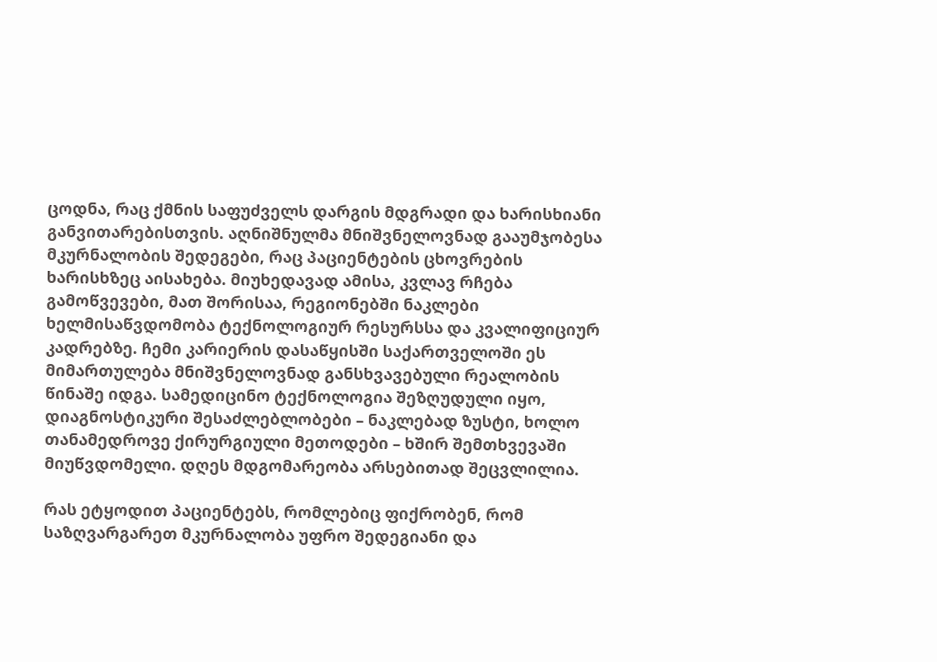ცოდნა, რაც ქმნის საფუძველს დარგის მდგრადი და ხარისხიანი განვითარებისთვის. აღნიშნულმა მნიშვნელოვნად გააუმჯობესა მკურნალობის შედეგები, რაც პაციენტების ცხოვრების ხარისხზეც აისახება. მიუხედავად ამისა, კვლავ რჩება გამოწვევები, მათ შორისაა, რეგიონებში ნაკლები ხელმისაწვდომობა ტექნოლოგიურ რესურსსა და კვალიფიციურ კადრებზე. ჩემი კარიერის დასაწყისში საქართველოში ეს მიმართულება მნიშვნელოვნად განსხვავებული რეალობის წინაშე იდგა. სამედიცინო ტექნოლოგია შეზღუდული იყო, დიაგნოსტიკური შესაძლებლობები – ნაკლებად ზუსტი, ხოლო თანამედროვე ქირურგიული მეთოდები – ხშირ შემთხვევაში მიუწვდომელი. დღეს მდგომარეობა არსებითად შეცვლილია.

რას ეტყოდით პაციენტებს, რომლებიც ფიქრობენ, რომ საზღვარგარეთ მკურნალობა უფრო შედეგიანი და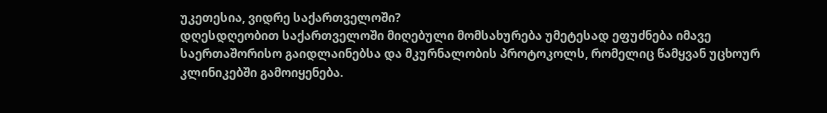უკეთესია, ვიდრე საქართველოში?
დღესდღეობით საქართველოში მიღებული მომსახურება უმეტესად ეფუძნება იმავე საერთაშორისო გაიდლაინებსა და მკურნალობის პროტოკოლს, რომელიც წამყვან უცხოურ კლინიკებში გამოიყენება.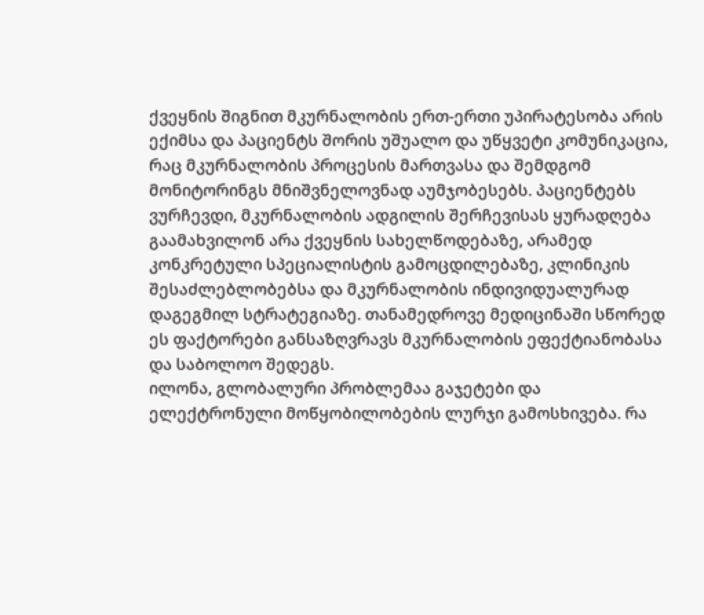ქვეყნის შიგნით მკურნალობის ერთ-ერთი უპირატესობა არის ექიმსა და პაციენტს შორის უშუალო და უწყვეტი კომუნიკაცია, რაც მკურნალობის პროცესის მართვასა და შემდგომ მონიტორინგს მნიშვნელოვნად აუმჯობესებს. პაციენტებს ვურჩევდი, მკურნალობის ადგილის შერჩევისას ყურადღება გაამახვილონ არა ქვეყნის სახელწოდებაზე, არამედ კონკრეტული სპეციალისტის გამოცდილებაზე, კლინიკის შესაძლებლობებსა და მკურნალობის ინდივიდუალურად დაგეგმილ სტრატეგიაზე. თანამედროვე მედიცინაში სწორედ ეს ფაქტორები განსაზღვრავს მკურნალობის ეფექტიანობასა და საბოლოო შედეგს.
ილონა, გლობალური პრობლემაა გაჯეტები და ელექტრონული მოწყობილობების ლურჯი გამოსხივება. რა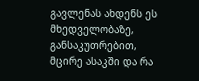გავლენას ახდენს ეს მხედველობაზე, განსაკუთრებით, მცირე ასაკში და რა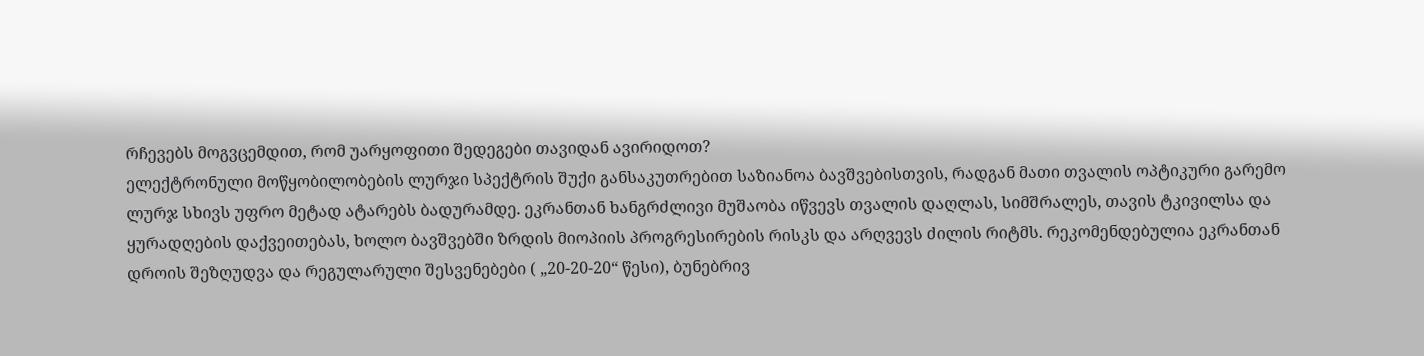რჩევებს მოგვცემდით, რომ უარყოფითი შედეგები თავიდან ავირიდოთ?
ელექტრონული მოწყობილობების ლურჯი სპექტრის შუქი განსაკუთრებით საზიანოა ბავშვებისთვის, რადგან მათი თვალის ოპტიკური გარემო ლურჯ სხივს უფრო მეტად ატარებს ბადურამდე. ეკრანთან ხანგრძლივი მუშაობა იწვევს თვალის დაღლას, სიმშრალეს, თავის ტკივილსა და ყურადღების დაქვეითებას, ხოლო ბავშვებში ზრდის მიოპიის პროგრესირების რისკს და არღვევს ძილის რიტმს. რეკომენდებულია ეკრანთან დროის შეზღუდვა და რეგულარული შესვენებები ( „20-20-20“ წესი), ბუნებრივ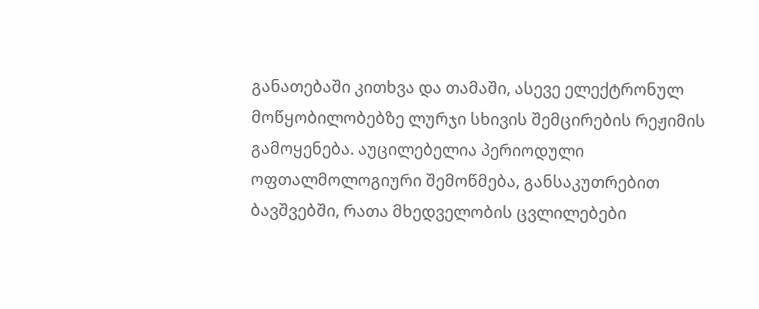განათებაში კითხვა და თამაში, ასევე ელექტრონულ მოწყობილობებზე ლურჯი სხივის შემცირების რეჟიმის გამოყენება. აუცილებელია პერიოდული ოფთალმოლოგიური შემოწმება, განსაკუთრებით ბავშვებში, რათა მხედველობის ცვლილებები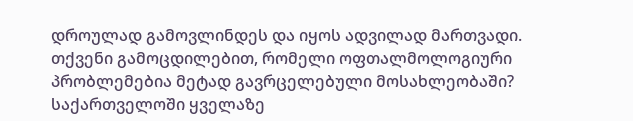დროულად გამოვლინდეს და იყოს ადვილად მართვადი.
თქვენი გამოცდილებით, რომელი ოფთალმოლოგიური პრობლემებია მეტად გავრცელებული მოსახლეობაში?
საქართველოში ყველაზე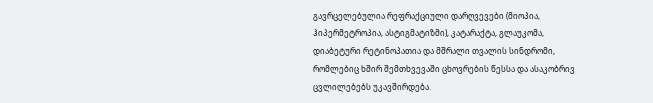გავრცელებულია რეფრაქციული დარღვევები (მიოპია, ჰიპერმეტროპია, ასტიგმატიზმი), კატარაქტა, გლაუკომა, დიაბეტური რეტინოპათია და მშრალი თვალის სინდრომი, რომლებიც ხშირ შემთხვევაში ცხოვრების წესსა და ასაკობრივ ცვლილებებს უკავშირდება.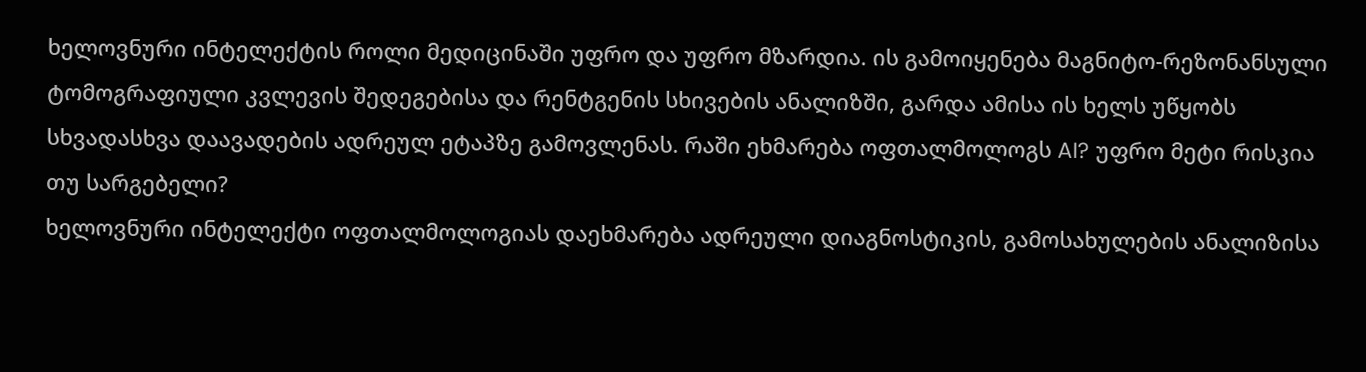ხელოვნური ინტელექტის როლი მედიცინაში უფრო და უფრო მზარდია. ის გამოიყენება მაგნიტო-რეზონანსული ტომოგრაფიული კვლევის შედეგებისა და რენტგენის სხივების ანალიზში, გარდა ამისა ის ხელს უწყობს სხვადასხვა დაავადების ადრეულ ეტაპზე გამოვლენას. რაში ეხმარება ოფთალმოლოგს AI? უფრო მეტი რისკია თუ სარგებელი?
ხელოვნური ინტელექტი ოფთალმოლოგიას დაეხმარება ადრეული დიაგნოსტიკის, გამოსახულების ანალიზისა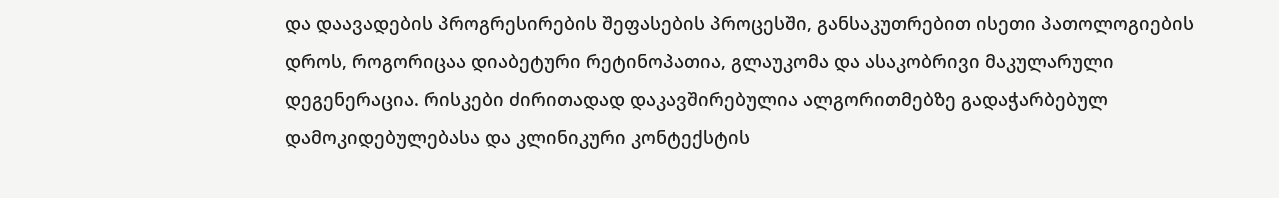და დაავადების პროგრესირების შეფასების პროცესში, განსაკუთრებით ისეთი პათოლოგიების დროს, როგორიცაა დიაბეტური რეტინოპათია, გლაუკომა და ასაკობრივი მაკულარული დეგენერაცია. რისკები ძირითადად დაკავშირებულია ალგორითმებზე გადაჭარბებულ დამოკიდებულებასა და კლინიკური კონტექსტის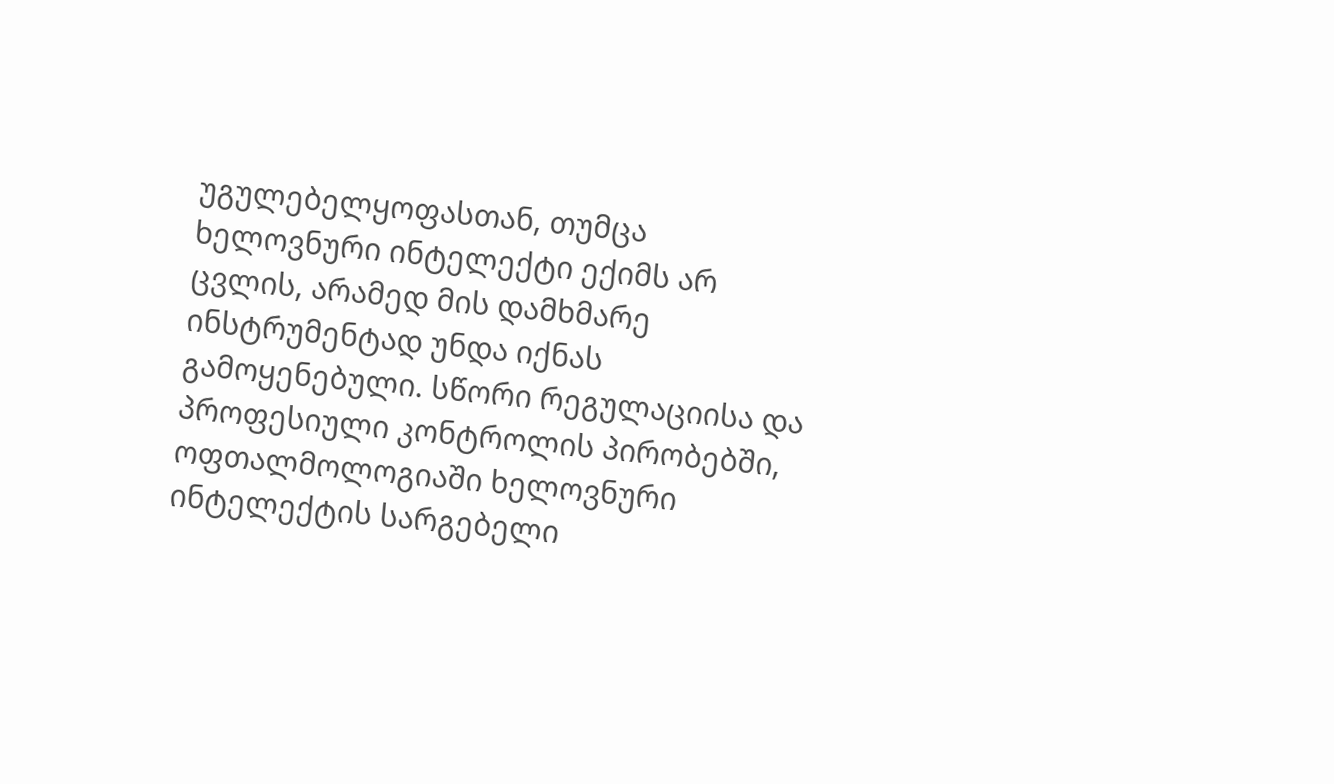უგულებელყოფასთან, თუმცა ხელოვნური ინტელექტი ექიმს არ ცვლის, არამედ მის დამხმარე ინსტრუმენტად უნდა იქნას გამოყენებული. სწორი რეგულაციისა და პროფესიული კონტროლის პირობებში, ოფთალმოლოგიაში ხელოვნური ინტელექტის სარგებელი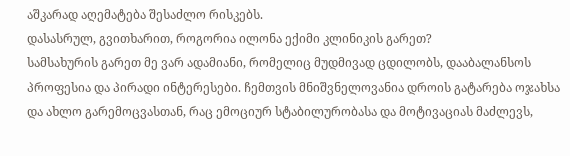აშკარად აღემატება შესაძლო რისკებს.
დასასრულ, გვითხარით, როგორია ილონა ექიმი კლინიკის გარეთ?
სამსახურის გარეთ მე ვარ ადამიანი, რომელიც მუდმივად ცდილობს, დააბალანსოს პროფესია და პირადი ინტერესები. ჩემთვის მნიშვნელოვანია დროის გატარება ოჯახსა და ახლო გარემოცვასთან, რაც ემოციურ სტაბილურობასა და მოტივაციას მაძლევს,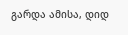გარდა ამისა, დიდ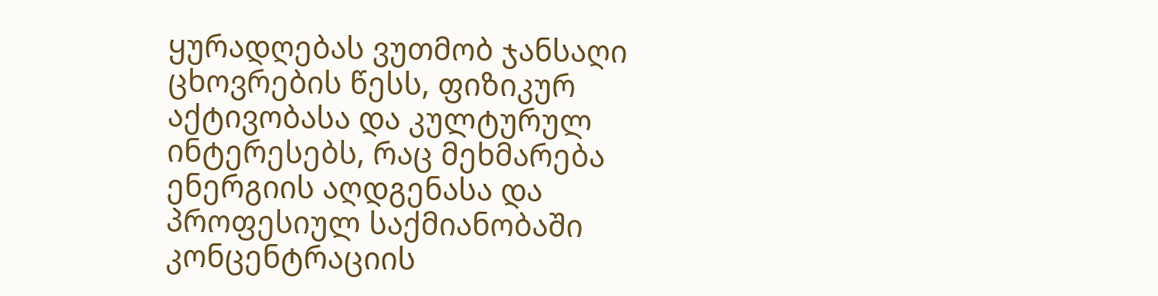ყურადღებას ვუთმობ ჯანსაღი ცხოვრების წესს, ფიზიკურ აქტივობასა და კულტურულ ინტერესებს, რაც მეხმარება ენერგიის აღდგენასა და პროფესიულ საქმიანობაში კონცენტრაციის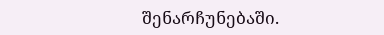შენარჩუნებაში.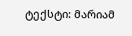ტექსტი: მარიამ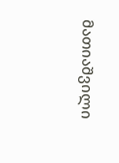მათიაშვილი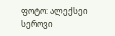ფოტო: ალექსეი სეროვი